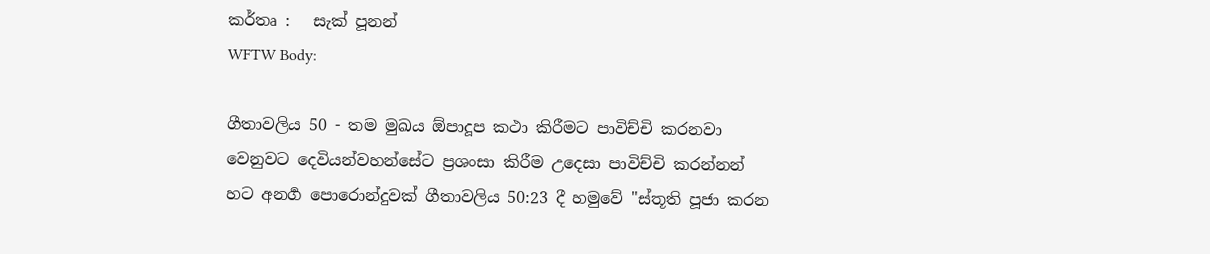කර්තෘ :   සැක් පූනන්
WFTW Body:

ගීතාවලිය 50 - තම මුඛය ඕපාදූප කථා කිරීමට පාවිච්චි කරනවා වෙනුවට දෙවියන්වහන්සේට ප්‍රශංසා කිරීම උදෙසා පාවිච්චි කරන්නන් හට අනර්‍ග පොරොන්දුවක් ගීතාවලිය 50:23 දී හමුවේ "ස්තූති පූජා කරන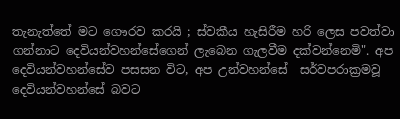තැනැත්තේ මට ගෞරව කරයි ; ස්‍වකීය හැසිරීම හරි ලෙස පවත්වා ගන්නාට දෙවියන්වහන්සේගෙන් ලැබෙන ගැලවීම දක්වන්නෙමි". අප දෙවියන්වහන්සේව පසසන විට, අප උන්වහන්සේ ‍ සර්වපරාක්‍රමවූ දෙවියන්වහන්සේ බවට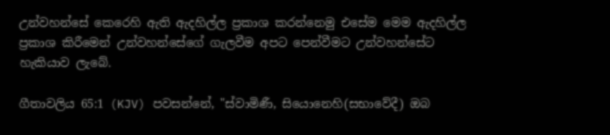උන්වහන්සේ කෙරෙහි ඇති ඇදහිල්ල ප්‍රකාශ කරන්නෙමු එසේම මෙම ඇදහිල්ල ප්‍රකාශ කිරීමෙන් උන්වහන්සේගේ ගැලවීම අපට පෙන්වීමට උන්වහන්සේට හැකියාව ලැබේ.

ගීතාවලිය 65:1 (KJV) පවසන්නේ, "ස්වාමිණී, සියොනෙහි(සභාවේදී) ඔබ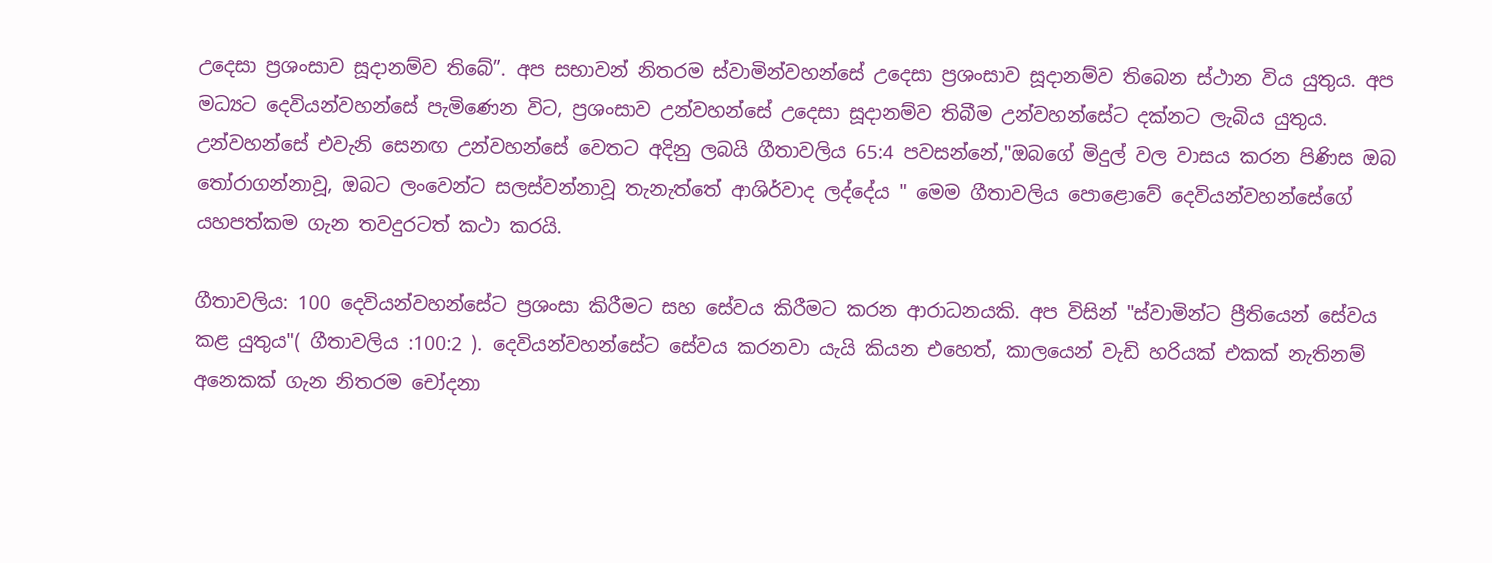උදෙසා ප්‍රශංසාව සූදානම්ව තිබේ”. අප සභාවන් නිතරම ස්වාමින්වහන්සේ උදෙසා ප්‍රශංසාව සූදානම්ව තිබෙන ස්ථාන විය යුතුය. අප මධ්‍යට දෙවියන්වහන්සේ පැමිණෙන විට, ප්‍රශංසාව උන්වහන්සේ උදෙසා සූදානම්ව තිබීම උන්වහන්සේට දක්නට ලැබිය යුතුය. උන්වහන්සේ එවැනි සෙනඟ උන්වහන්සේ වෙතට අදිනු ලබයි ගීතාවලිය 65:4 පවසන්නේ,"ඔබගේ මිදුල් වල වාසය කරන පිණිස ඔබ තෝරාගන්නාවූ, ඔබට ලංවෙන්ට සලස්වන්නාවූ තැනැත්තේ ආශිර්වාද ලද්දේය " මෙම ගීතාවලිය පොළොවේ දෙවියන්වහන්සේගේ යහපත්කම ගැන තවදුරටත් කථා කරයි.

ගීතාවලිය: 100 දෙවියන්වහන්සේට ප්‍රශංසා කිරීමට සහ සේවය කිරීමට කරන ආරාධනයකි. අප විසින් "ස්වාමින්ට ප්‍රීතියෙන් සේවය කළ යුතුය"( ගීතාවලිය :100:2 ). දෙවියන්වහන්සේට සේවය කරනවා යැයි කියන එහෙත්, කාලයෙන් වැඩි හරියක් එකක් නැතිනම් අනෙකක් ගැන නිතරම චෝදනා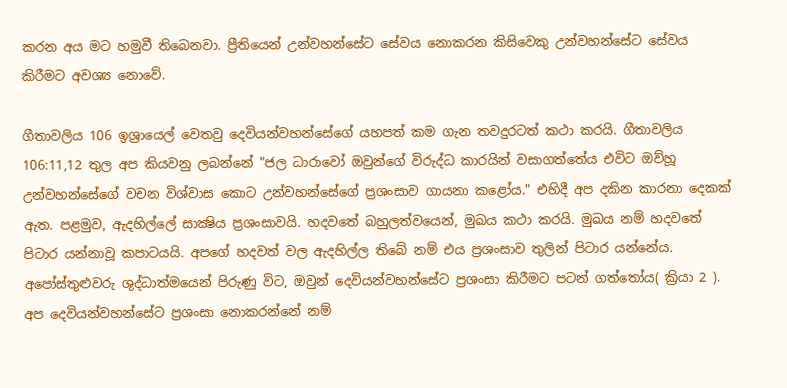කරන අය මට හමුවී තිබෙනවා. ප්‍රීතියෙන් උන්වහන්සේට සේවය නොකරන කිසිවෙකු උන්වහන්සේට සේවය කිරීමට අවශ්‍ය නොවේ.

ගීතාවලිය 106 ඉශ්‍රායෙල් වෙතවු දෙවියන්වහන්සේගේ යහපත් කම ගැන තවදුරටත් කථා කරයි. ගීතාවලිය 106:11,12 තුල අප කියවනු ලබන්නේ "ජල ධාරාවෝ ඔවුන්ගේ විරුද්ධ කාරයින් වසාගත්තේය එවිට ඔව්හූ උන්වහන්සේගේ වචන විශ්වාස කොට උන්වහන්සේගේ ප්‍රශංසාව ගායනා කළෝය." එහිදී අප දකින කාරනා දෙකක් ඇත. පළමුව, ඇදහිල්ලේ සාක්‍ෂිය ප්‍රශංසාවයි. හදවතේ බහුලත්වයෙන්, මුඛය කථා කරයි. මුඛය නම් හදවතේ පිටාර යන්නාවූ කපාටයයි. අපගේ හදවත් වල ඇදහිල්ල තිබේ නම් එය ප්‍රශංසාව තුලින් පිටාර යන්නේය. අපෝස්තුළුවරු ශුද්ධාත්මයෙන් පිරුණු විට, ඔවුන් දෙවියන්වහන්සේට ප්‍රශංසා කිරීමට පටන් ගත්තෝය( ක්‍රියා 2 ). අප දෙවියන්වහන්සේට ප්‍රශංසා නොකරන්නේ නම්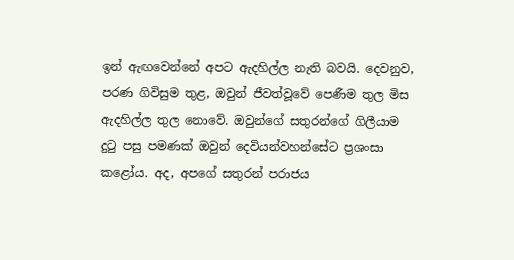ඉන් ඇඟවෙන්නේ අපට ඇදහිල්ල නැති බවයි. දෙවනුව, පරණ ගිවිසුම තුළ, ඔවුන් ජීවත්වූවේ පෙණීම තුල මිස ඇදහිල්ල තුල නොවේ. ඔවුන්ගේ සතුරන්ගේ ගිලීයාම දුටු පසු පමණක් ඔවුන් දෙවියන්වහන්සේට ප්‍රශංසා කළෝය. අද, අපගේ සතුරන් පරාජය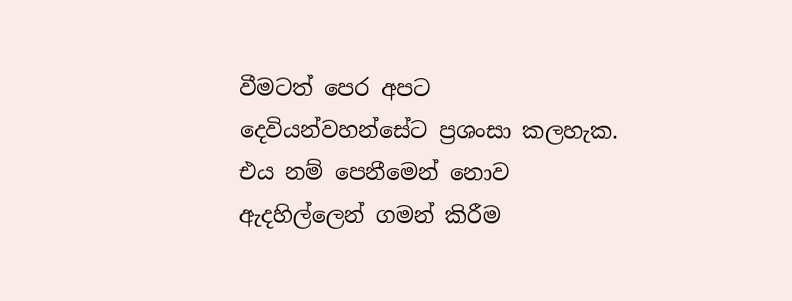වීමටත් පෙර අපට දෙවියන්වහන්සේට ප්‍රශංසා කලහැක. එය නම් පෙනීමෙන් නොව ඇදහිල්ලෙන් ගමන් කිරීම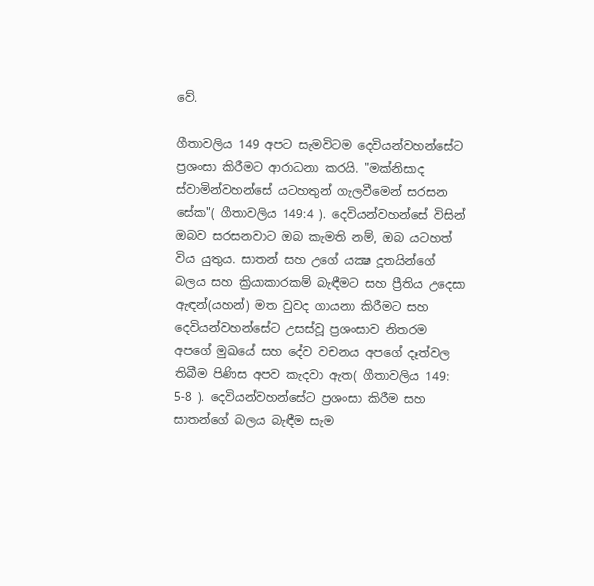වේ.

ගීතාවලිය 149 අපට සැමවිටම දෙවියන්වහන්සේට ප්‍රශංසා කිරීමට ආරාධනා කරයි. "මක්නිසාද ස්වාමින්වහන්සේ යටහතුන් ගැලවීමෙන් සරසන සේක"( ගීතාවලිය 149:4 ). දෙවියන්වහන්සේ විසින් ඔබව සරසනවාට ඔබ කැමති නම්, ඔබ යටහත් විය යුතුය. සාතන් සහ උගේ යක්‍ෂ දූතයින්ගේ බලය සහ ක්‍රියාකාරකම් බැඳීමට සහ ප්‍රීතිය උදෙසා ඇඳන්(යහන්) මත වුවද ගායනා කිරීමට සහ දෙවියන්වහන්සේට උසස්වූ ප්‍රශංසාව නිතරම අපගේ මුඛයේ සහ දේව වචනය අපගේ දෑත්වල තිබීම පිණිස අපව කැදවා ඇත( ගීතාවලිය 149: 5-8 ). දෙවියන්වහන්සේට ප්‍රශංසා කිරීම සහ සාතන්ගේ බලය බැඳීම සැම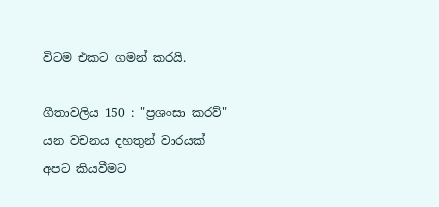විටම එකට ගමන් කරයි.

ගීතාවලිය 150 : "ප්‍රශංසා කරව්" යන වචනය දහතුන් වාරයක් අපට කියවීමට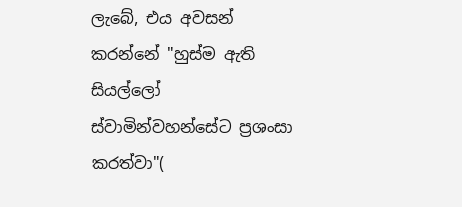ලැබේ, එය අවසන් කරන්නේ "හුස්ම ඇති සියල්ලෝ ස්වාමින්වහන්සේට ප්‍රශංසා කරත්වා"(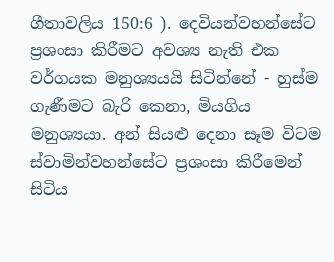ගීතාවලිය 150:6 ). දෙවියන්වහන්සේට ප්‍රශංසා කිරීමට අවශ්‍ය නැති එක වර්ගයක මනුශ්‍යයයි සිටින්නේ - හුස්ම ගැණීමට බැරි කෙනා, මියගිය මනුශ්‍යයා. අන් සියළු දෙනා සෑම විටම ස්වාමින්වහන්සේට ප්‍රශංසා කිරීමෙන් සිටිය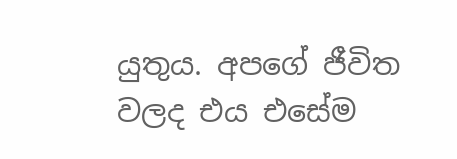යුතුය. අපගේ ජීවිත වලද එය එසේම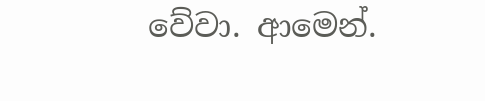වේවා. ආමෙන්.